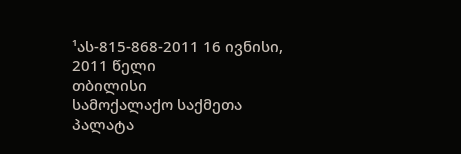¹ას-815-868-2011 16 ივნისი, 2011 წელი
თბილისი
სამოქალაქო საქმეთა პალატა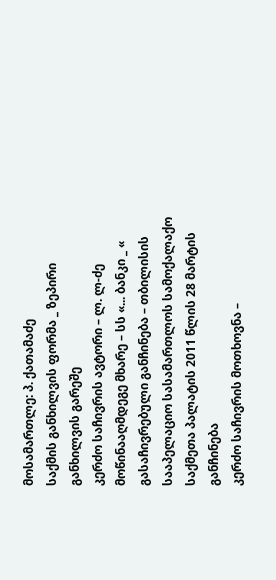მოსამართლე: პ. ქათამაძე
საქმის განხილვის ფორმა _ ზეპირი განხილვის გარეშე
კერძო საჩივრის ავტორი – ლ. ლ-ძე
მოწინააღმდეგე მხარე – სს «... ბანკი _ «
გასაჩივრებული განჩინება – თბილისის სააპელაციო სასამართლოს სამოქალაქო საქმეთა პალატის 2011 წლის 28 მარტის განჩინება
კერძო საჩივრის მოთხოვნა –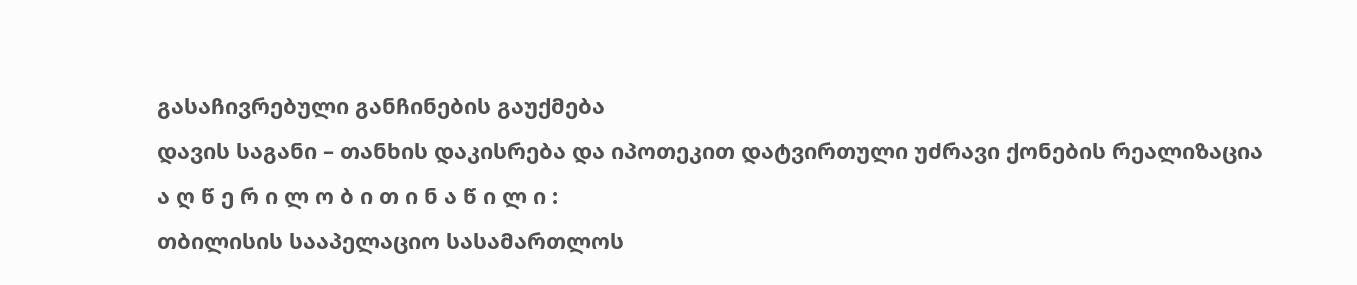გასაჩივრებული განჩინების გაუქმება
დავის საგანი – თანხის დაკისრება და იპოთეკით დატვირთული უძრავი ქონების რეალიზაცია
ა ღ წ ე რ ი ლ ო ბ ი თ ი ნ ა წ ი ლ ი :
თბილისის სააპელაციო სასამართლოს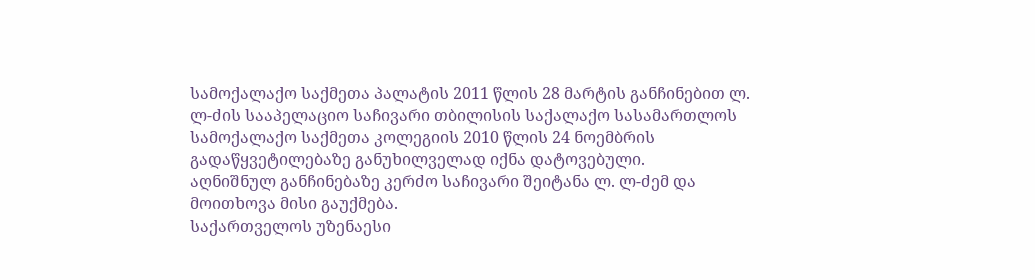სამოქალაქო საქმეთა პალატის 2011 წლის 28 მარტის განჩინებით ლ. ლ-ძის სააპელაციო საჩივარი თბილისის საქალაქო სასამართლოს სამოქალაქო საქმეთა კოლეგიის 2010 წლის 24 ნოემბრის გადაწყვეტილებაზე განუხილველად იქნა დატოვებული.
აღნიშნულ განჩინებაზე კერძო საჩივარი შეიტანა ლ. ლ-ძემ და მოითხოვა მისი გაუქმება.
საქართველოს უზენაესი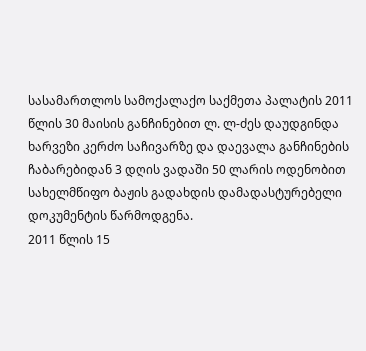სასამართლოს სამოქალაქო საქმეთა პალატის 2011 წლის 30 მაისის განჩინებით ლ. ლ-ძეს დაუდგინდა ხარვეზი კერძო საჩივარზე და დაევალა განჩინების ჩაბარებიდან 3 დღის ვადაში 50 ლარის ოდენობით სახელმწიფო ბაჟის გადახდის დამადასტურებელი დოკუმენტის წარმოდგენა.
2011 წლის 15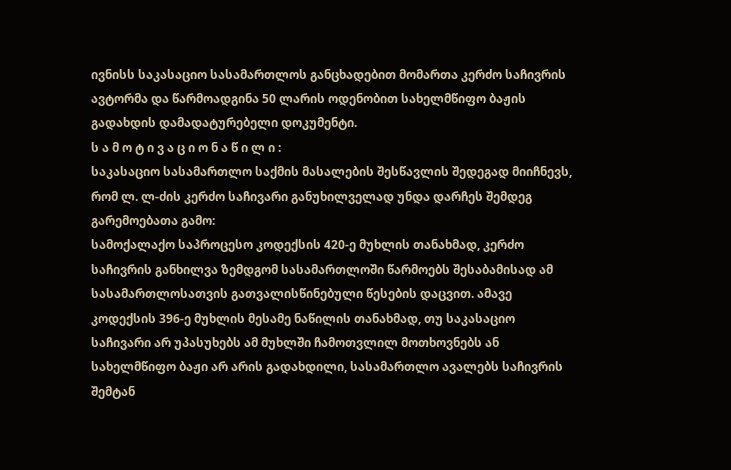ივნისს საკასაციო სასამართლოს განცხადებით მომართა კერძო საჩივრის ავტორმა და წარმოადგინა 50 ლარის ოდენობით სახელმწიფო ბაჟის გადახდის დამადატურებელი დოკუმენტი.
ს ა მ ო ტ ი ვ ა ც ი ო ნ ა წ ი ლ ი :
საკასაციო სასამართლო საქმის მასალების შესწავლის შედეგად მიიჩნევს, რომ ლ. ლ-ძის კერძო საჩივარი განუხილველად უნდა დარჩეს შემდეგ გარემოებათა გამო:
სამოქალაქო საპროცესო კოდექსის 420-ე მუხლის თანახმად, კერძო საჩივრის განხილვა ზემდგომ სასამართლოში წარმოებს შესაბამისად ამ სასამართლოსათვის გათვალისწინებული წესების დაცვით. ამავე კოდექსის 396-ე მუხლის მესამე ნაწილის თანახმად, თუ საკასაციო საჩივარი არ უპასუხებს ამ მუხლში ჩამოთვლილ მოთხოვნებს ან სახელმწიფო ბაჟი არ არის გადახდილი, სასამართლო ავალებს საჩივრის შემტან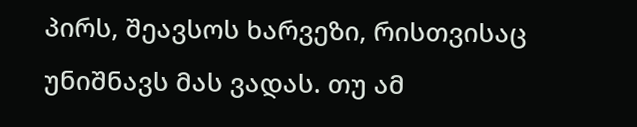პირს, შეავსოს ხარვეზი, რისთვისაც უნიშნავს მას ვადას. თუ ამ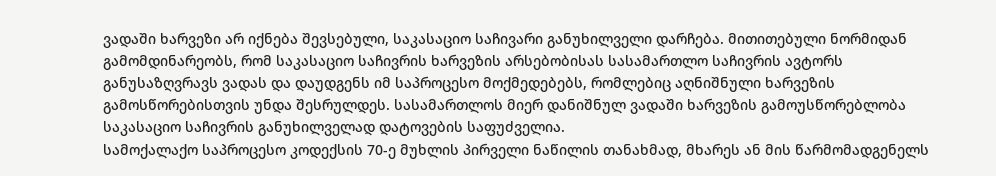ვადაში ხარვეზი არ იქნება შევსებული, საკასაციო საჩივარი განუხილველი დარჩება. მითითებული ნორმიდან გამომდინარეობს, რომ საკასაციო საჩივრის ხარვეზის არსებობისას სასამართლო საჩივრის ავტორს განუსაზღვრავს ვადას და დაუდგენს იმ საპროცესო მოქმედებებს, რომლებიც აღნიშნული ხარვეზის გამოსწორებისთვის უნდა შესრულდეს. სასამართლოს მიერ დანიშნულ ვადაში ხარვეზის გამოუსწორებლობა საკასაციო საჩივრის განუხილველად დატოვების საფუძველია.
სამოქალაქო საპროცესო კოდექსის 70-ე მუხლის პირველი ნაწილის თანახმად, მხარეს ან მის წარმომადგენელს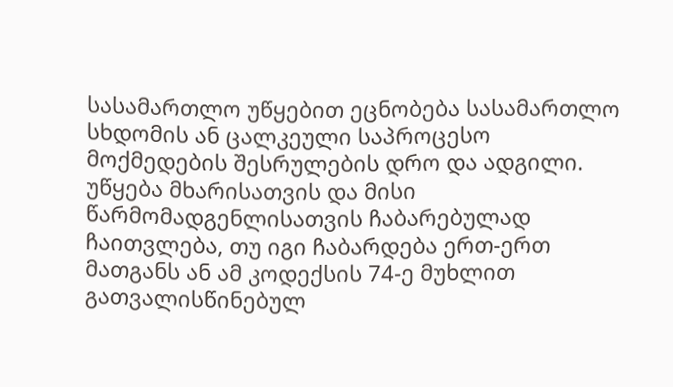სასამართლო უწყებით ეცნობება სასამართლო სხდომის ან ცალკეული საპროცესო მოქმედების შესრულების დრო და ადგილი. უწყება მხარისათვის და მისი წარმომადგენლისათვის ჩაბარებულად ჩაითვლება, თუ იგი ჩაბარდება ერთ-ერთ მათგანს ან ამ კოდექსის 74-ე მუხლით გათვალისწინებულ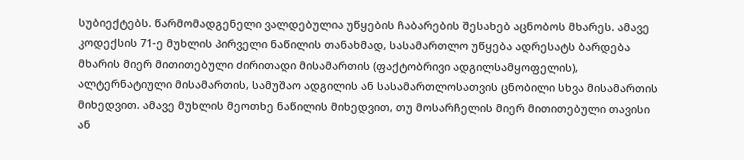სუბიექტებს. წარმომადგენელი ვალდებულია უწყების ჩაბარების შესახებ აცნობოს მხარეს. ამავე კოდექსის 71-ე მუხლის პირველი ნაწილის თანახმად, სასამართლო უწყება ადრესატს ბარდება მხარის მიერ მითითებული ძირითადი მისამართის (ფაქტობრივი ადგილსამყოფელის), ალტერნატიული მისამართის, სამუშაო ადგილის ან სასამართლოსათვის ცნობილი სხვა მისამართის მიხედვით. ამავე მუხლის მეოთხე ნაწილის მიხედვით, თუ მოსარჩელის მიერ მითითებული თავისი ან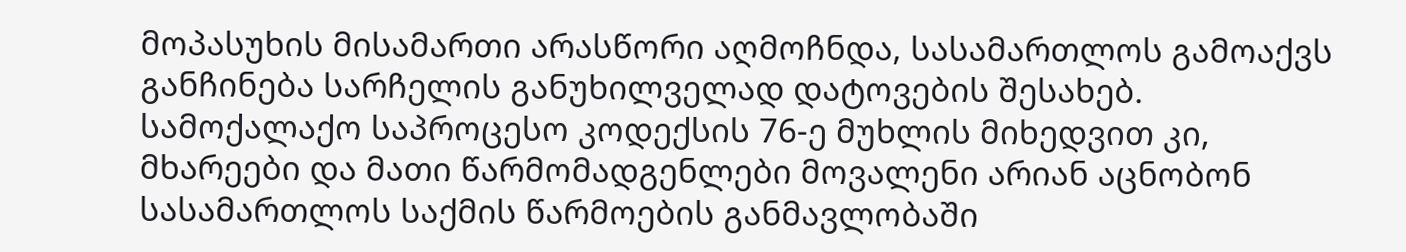მოპასუხის მისამართი არასწორი აღმოჩნდა, სასამართლოს გამოაქვს განჩინება სარჩელის განუხილველად დატოვების შესახებ. სამოქალაქო საპროცესო კოდექსის 76-ე მუხლის მიხედვით კი, მხარეები და მათი წარმომადგენლები მოვალენი არიან აცნობონ სასამართლოს საქმის წარმოების განმავლობაში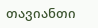თავიანთი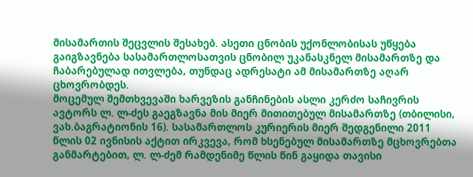მისამართის შეცვლის შესახებ. ასეთი ცნობის უქონლობისას უწყება გაიგზავნება სასამართლოსათვის ცნობილ უკანასკნელ მისამართზე და ჩაბარებულად ითვლება, თუნდაც ადრესატი ამ მისამართზე აღარ ცხოვრობდეს.
მოცემულ შემთხვევაში ხარვეზის განჩინების ასლი კერძო საჩივრის ავტორს ლ. ლ-ძეს გაეგზავნა მის მიერ მითითებულ მისამართზე (თბილისი, ვახ.ბაგრატიონის 16). სასამართლოს კურიერის მიერ შედგენილი 2011 წლის 02 ივნისის აქტით ირკვევა, რომ ხსენებულ მისამართზე მცხოვრებთა განმარტებით, ლ. ლ-ძემ რამდენიმე წლის წინ გაყიდა თავისი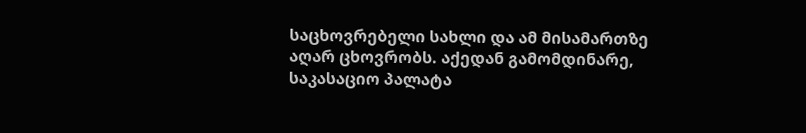საცხოვრებელი სახლი და ამ მისამართზე აღარ ცხოვრობს. აქედან გამომდინარე, საკასაციო პალატა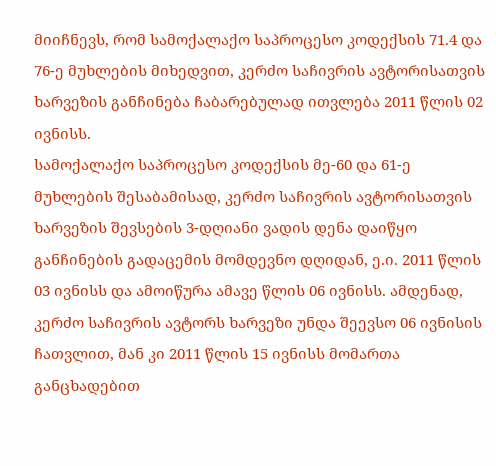მიიჩნევს, რომ სამოქალაქო საპროცესო კოდექსის 71.4 და 76-ე მუხლების მიხედვით, კერძო საჩივრის ავტორისათვის ხარვეზის განჩინება ჩაბარებულად ითვლება 2011 წლის 02 ივნისს.
სამოქალაქო საპროცესო კოდექსის მე-60 და 61-ე მუხლების შესაბამისად, კერძო საჩივრის ავტორისათვის ხარვეზის შევსების 3-დღიანი ვადის დენა დაიწყო განჩინების გადაცემის მომდევნო დღიდან, ე.ი. 2011 წლის 03 ივნისს და ამოიწურა ამავე წლის 06 ივნისს. ამდენად, კერძო საჩივრის ავტორს ხარვეზი უნდა შეევსო 06 ივნისის ჩათვლით, მან კი 2011 წლის 15 ივნისს მომართა განცხადებით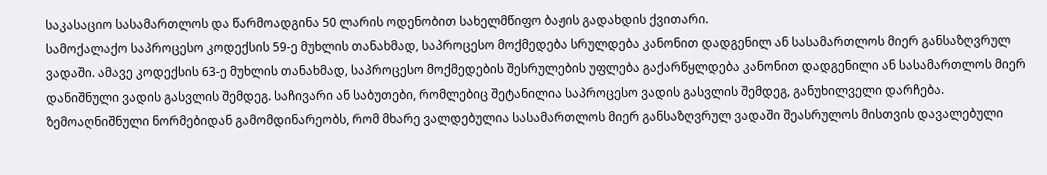საკასაციო სასამართლოს და წარმოადგინა 50 ლარის ოდენობით სახელმწიფო ბაჟის გადახდის ქვითარი.
სამოქალაქო საპროცესო კოდექსის 59-ე მუხლის თანახმად, საპროცესო მოქმედება სრულდება კანონით დადგენილ ან სასამართლოს მიერ განსაზღვრულ ვადაში. ამავე კოდექსის 63-ე მუხლის თანახმად, საპროცესო მოქმედების შესრულების უფლება გაქარწყლდება კანონით დადგენილი ან სასამართლოს მიერ დანიშნული ვადის გასვლის შემდეგ. საჩივარი ან საბუთები, რომლებიც შეტანილია საპროცესო ვადის გასვლის შემდეგ, განუხილველი დარჩება.
ზემოაღნიშნული ნორმებიდან გამომდინარეობს, რომ მხარე ვალდებულია სასამართლოს მიერ განსაზღვრულ ვადაში შეასრულოს მისთვის დავალებული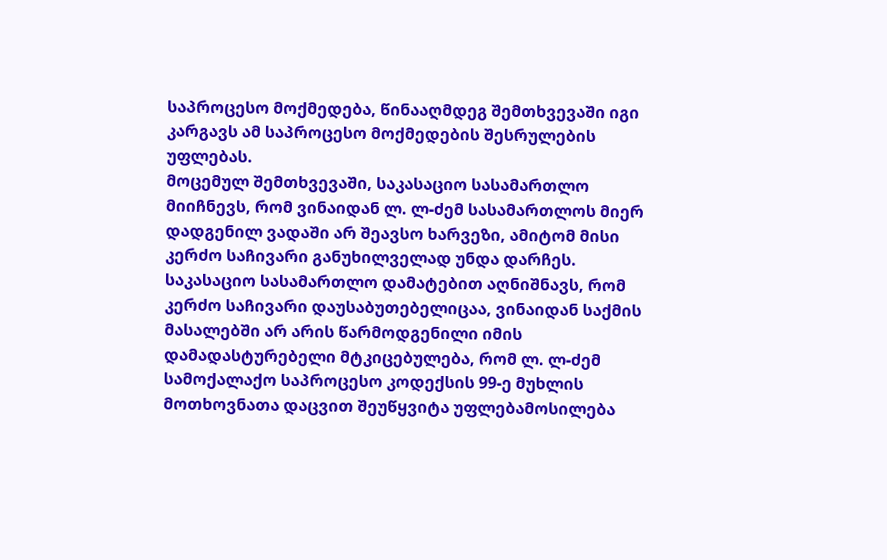საპროცესო მოქმედება, წინააღმდეგ შემთხვევაში იგი კარგავს ამ საპროცესო მოქმედების შესრულების უფლებას.
მოცემულ შემთხვევაში, საკასაციო სასამართლო მიიჩნევს, რომ ვინაიდან ლ. ლ-ძემ სასამართლოს მიერ დადგენილ ვადაში არ შეავსო ხარვეზი, ამიტომ მისი კერძო საჩივარი განუხილველად უნდა დარჩეს.
საკასაციო სასამართლო დამატებით აღნიშნავს, რომ კერძო საჩივარი დაუსაბუთებელიცაა, ვინაიდან საქმის მასალებში არ არის წარმოდგენილი იმის დამადასტურებელი მტკიცებულება, რომ ლ. ლ-ძემ სამოქალაქო საპროცესო კოდექსის 99-ე მუხლის მოთხოვნათა დაცვით შეუწყვიტა უფლებამოსილება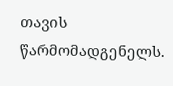თავის წარმომადგენელს.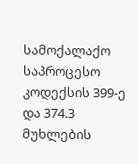სამოქალაქო საპროცესო კოდექსის 399-ე და 374.3 მუხლების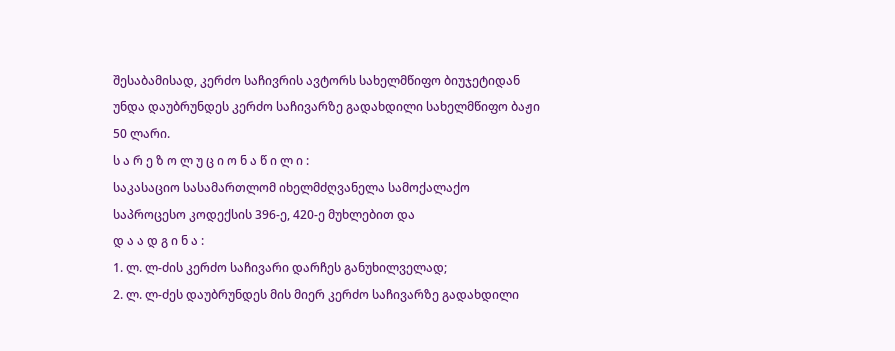შესაბამისად, კერძო საჩივრის ავტორს სახელმწიფო ბიუჯეტიდან უნდა დაუბრუნდეს კერძო საჩივარზე გადახდილი სახელმწიფო ბაჟი 50 ლარი.
ს ა რ ე ზ ო ლ უ ც ი ო ნ ა წ ი ლ ი :
საკასაციო სასამართლომ იხელმძღვანელა სამოქალაქო საპროცესო კოდექსის 396-ე, 420-ე მუხლებით და
დ ა ა დ გ ი ნ ა :
1. ლ. ლ-ძის კერძო საჩივარი დარჩეს განუხილველად;
2. ლ. ლ-ძეს დაუბრუნდეს მის მიერ კერძო საჩივარზე გადახდილი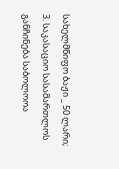სახელმწიფო ბაჟი _ 50 ლარი;
3. საკასაციო სასამართლოს განჩინება საბოლოოა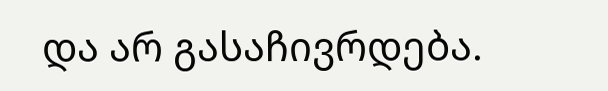და არ გასაჩივრდება.